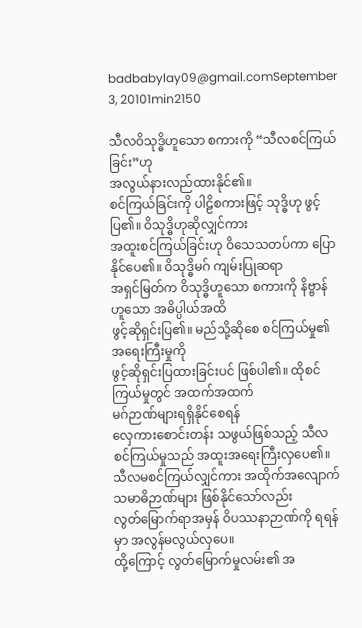badbabylay09@gmail.comSeptember 3, 20101min2150

သီလဝိသုဒ္ဓိဟူသော စကားကို “သီလစင်ကြယ်ခြင်း”ဟု
အလွယ်နားလည်ထားနိုင်၏။
စင်ကြယ်ခြင်းကို ပါဠိစကားဖြင့် သုဒ္ဓိဟု ဖွင့်ပြ၏။ ဝိသုဒ္ဓိဟုဆိုလျှင်ကား
အထူးစင်ကြယ်ခြင်းဟု ဝိသေသတပ်ကာ ပြောနိုင်ပေ၏။ ဝိသုဒ္ဓိမဂ် ကျမ်းပြုဆရာ
အရှင်မြတ်က ဝိသုဒ္ဓိဟူသော စကားကို နိဗ္ဗာန်ဟူသော အဓိပ္ပါယ်အထိ
ဖွင့်ဆိုရှင်းပြ၏။ မည်သို့ဆိုစေ စင်ကြယ်မှု၏ အရေးကြီးမှုကို
ဖွင့်ဆိုရှင်းပြထားခြင်းပင် ဖြစ်ပါ၏။ ထိုစင်ကြယ်မှုတွင် အထက်အထက်
မဂ်ဉာဏ်များရရှိနိုင်စေရန်
လှေကားစောင်းတန်း သဖွယ်ဖြစ်သည့် သီလစင်ကြယ်မှုသည် အထူးအရေးကြီးလှပေ၏။
သီလမစင်ကြယ်လျှင်ကား အထိုက်အလျောက် သမာဓိဉာဏ်များ ဖြစ်နိုင်သော်လည်း
လွတ်မြောက်ရာအမှန် ဝိပဿနာဉာဏ်ကို ရရန်မှာ အလွန်မလွယ်လှပေ။
ထို့ကြောင့် လွတ်မြောက်မှုလမ်း၏ အ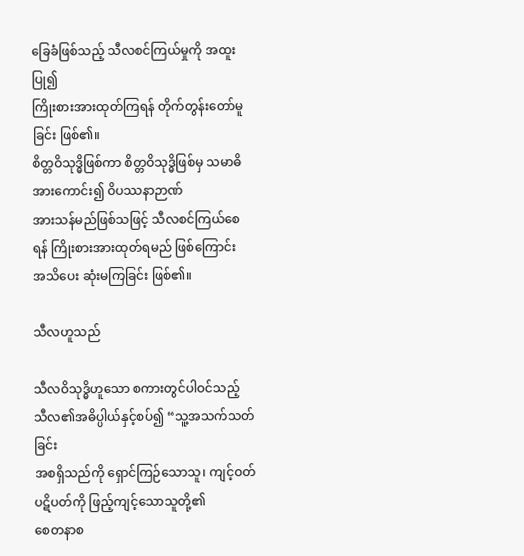ခြေခံဖြစ်သည့် သီလစင်ကြယ်မှုကို အထူးပြု၍
ကြိုးစားအားထုတ်ကြရန် တိုက်တွန်းတော်မူခြင်း ဖြစ်၏။
စိတ္တဝိသုဒ္ဓိဖြစ်ကာ စိတ္တဝိသုဒ္ဓိဖြစ်မှ သမာဓိအားကောင်း၍ ဝိပဿနာဉာဏ်
အားသန်မည်ဖြစ်သဖြင့် သီလစင်ကြယ်စေရန် ကြိုးစားအားထုတ်ရမည် ဖြစ်ကြောင်း
အသိပေး ဆုံးမကြခြင်း ဖြစ်၏။

သီလဟူသည်

သီလဝိသုဒ္ဓိဟူသော စကားတွင်ပါဝင်သည့် သီလ၏အဓိပ္ပါယ်နှင့်စပ်၍ “သူ့အသက်သတ်ခြင်း
အစရှိသည်ကို ရှောင်ကြဉ်သောသူ၊ ကျင့်ဝတ်ပဋိပတ်ကို ဖြည့်ကျင့်သောသူတို့၏
စေတနာစ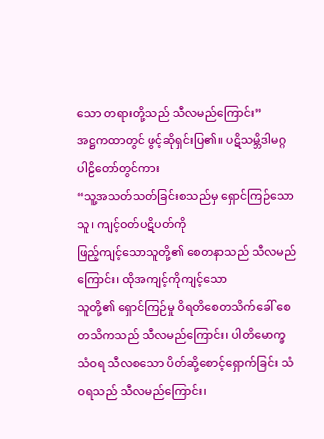သော တရားတို့သည် သီလမည်ကြောင်း”
အဋ္ဌကထာတွင် ဖွင့်ဆိုရှင်းပြ၏။ ပဋိသမ္ဘိဒါမဂ္ဂ ပါဠိတော်တွင်ကား
“သူ့အသတ်သတ်ခြင်းစသည်မှ ရှောင်ကြဉ်သောသူ၊ ကျင့်ဝတ်ပဋိပတ်ကို
ဖြည့်ကျင့်သောသူတို့၏ စေတနာသည် သီလမည်ကြောင်း၊ ထိုအကျင့်ကိုကျင့်သော
သူတို့၏ ရှောင်ကြဉ်မှု ဝိရတိစေတသိက်ခေါ် စေတသိကသည် သီလမည်ကြောင်း၊ ပါတိမောက္ခ
သံဝရ သီလစသော ပိတ်ဆို့စောင့်ရှောက်ခြင်း သံဝရသည် သီလမည်ကြောင်း၊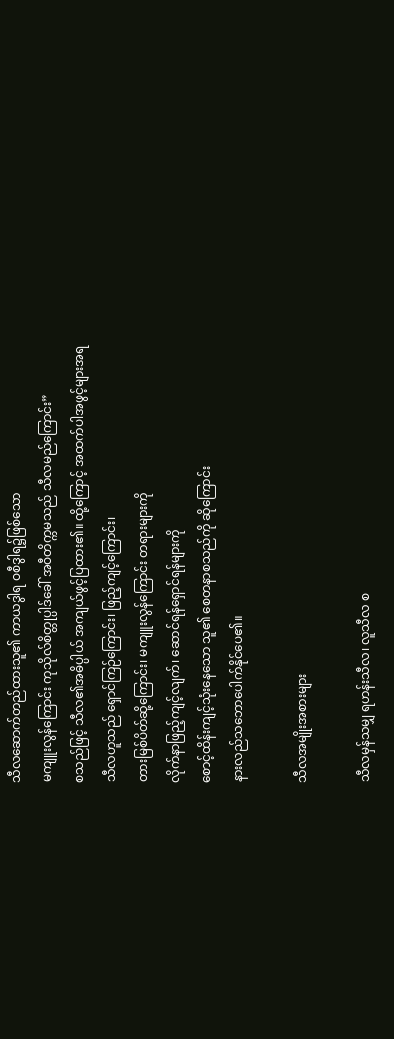သီလဆောက်တည်ထားသူ၏ ကာယဒွါရ ဝစီဒွါရ၌ဖြစ်သော
မကျူးလွန်ကြောင်း ကုသိုလ်စိတ္တုပ္ပါဒ်ခေါ် အဝီတိက္ကမသည် သီလမည်ကြောင်း”
စသည်ဖြင့် သီလ၏အဓိပ္ပါယ် အကျယ်ဖွင့်ပြထား၏။ ထို့ကြောင့် အထက်ပါအဖွင့်များအရ
သီလဟူသည် ရှောင်ကြဉ်ကြောင်း၊ ဖြည့်ကျင့်ကြောင်း၊
တားမြစ်ပိတ်ဆို့ကြောင်း၊ မကျူးလွန်ကြောင်း တရားများကို
လိုက်နာဖြည့်ကျင့်လျက်၊ ဆောင်ရန်ရှောင်ရန်များကို
စောင့်ထိန်းကျင့်သုံးနေသော သူ၏ စေတနာစသည်ကို ဆိုကြောင်း
နားလည်သဘောပေါက်နိုင်ပေ၏။

သီလအမျိုးအစားများ

သီလမှန်သမျှ ရဟန်းသီလ၊ လူသီလ စ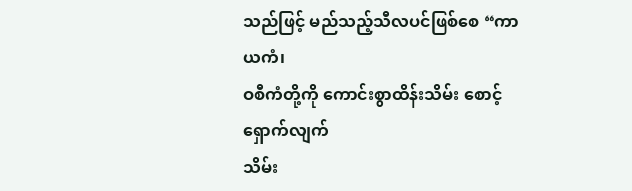သည်ဖြင့် မည်သည့်သီလပင်ဖြစ်စေ “ကာယကံ၊
ဝစီကံတို့ကို ကောင်းစွာထိန်းသိမ်း စောင့်ရှောက်လျက်
သိမ်း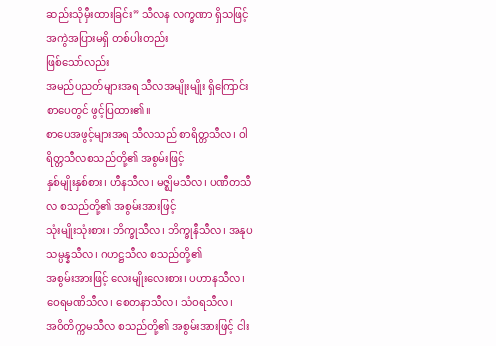ဆည်းသိုမှီးထားခြင်း” သီလန လက္ခဏာ ရှိသဖြင့် အကွဲအပြားမရှိ တစ်ပါးတည်း
ဖြစ်သော်လည်း
အမည်ပညတ်များအရ သီလအမျိုးမျိုး ရှိကြောင်း စာပေတွင် ဖွင့်ပြထား၏။
စာပေအဖွင့်များအရ သီလသည် စာရိတ္တသီလ၊ ဝါရိတ္တသီလစသည်တို့၏ အစွမ်းဖြင့်
နှစ်မျိုးနှစ်စား၊ ဟီနသီလ၊ မဇ္ဈိမသီလ၊ ပဏီတသီလ စသည်တို့၏ အစွမ်းအားဖြင့်
သုံးမျိုးသုံးစား၊ ဘိက္ခုသီလ၊ ဘိက္ခုနီသီလ၊ အနုပသမ္ပန္နသီလ၊ ဂဟဋ္ဌသီလ စသည်တို့၏
အစွမ်းအားဖြင့် လေးမျိုးလေးစား၊ ပဟာနသီလ၊ ဝေရမဏိသီလ၊ စေတနာသီလ၊ သံဝရသီလ၊
အဝိတိက္ကမသီလ စသည်တို့၏ အစွမ်းအားဖြင့် ငါး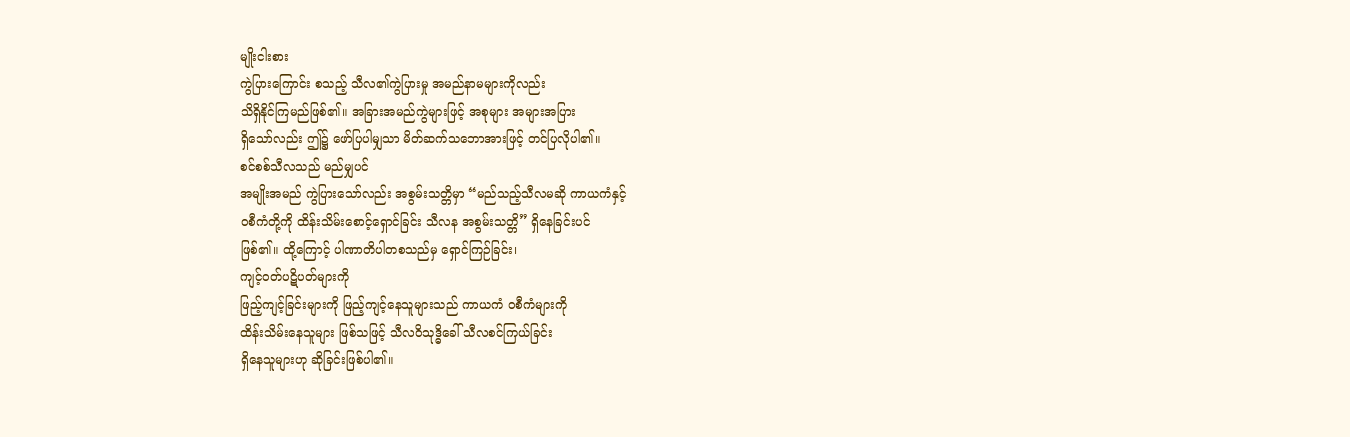မျိုးငါးစား
ကွဲပြားကြောင်း စသည့် သီလ၏ကွဲပြားမှု အမည်နာမများကိုလည်း
သိရှိနိုင်ကြမည်ဖြစ်၏။ အခြားအမည်ကွဲများဖြင့် အစုများ အများအပြား
ရှိသော်လည်း ဤ၌ ဖော်ပြပါမျှသာ မိတ်ဆက်သဘောအားဖြင့် တင်ပြလိုပါ၏။
စင်စစ်သီလသည် မည်မျှပင်
အမျိုးအမည် ကွဲပြားသော်လည်း အစွမ်းသတ္တိမှာ “မည်သည့်သီလမဆို ကာယကံနှင့်
ဝစီကံတို့ကို ထိန်းသိမ်းစောင့်ရှောင်ခြင်း သီလန အစွမ်းသတ္တိ” ရှိနေခြင်းပင်
ဖြစ်၏။ ထို့ကြောင့် ပါဏာတိပါတစသည်မှ ရှောင်ကြဉ်ခြင်း၊
ကျင့်ဝတ်ပဋိပတ်များကို
ဖြည့်ကျင့်ခြင်းများကို ဖြည့်ကျင့်နေသူများသည် ကာယကံ ဝစီကံများကို
ထိန်းသိမ်းနေသူများ ဖြစ်သဖြင့် သီလဝိသုဒ္ဓိခေါ် သီလစင်ကြယ်ခြင်း
ရှိနေသူများဟု ဆိုခြင်းဖြစ်ပါ၏။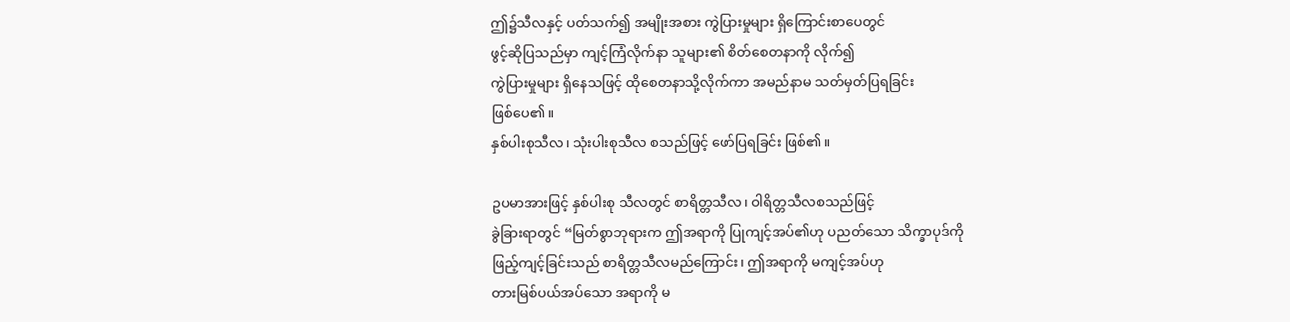ဤ၌သီလနှင့် ပတ်သက်၍ အမျိုးအစား ကွဲပြားမှုများ ရှိကြောင်းစာပေတွင်
ဖွင့်ဆိုပြသည်မှာ ကျင့်ကြံလိုက်နာ သူများ၏ စိတ်စေတနာကို လိုက်၍
ကွဲပြားမှုများ ရှိနေသဖြင့် ထိုစေတနာသို့လိုက်ကာ အမည်နာမ သတ်မှတ်ပြရခြင်း
ဖြစ်ပေ၏။
နှစ်ပါးစုသီလ၊ သုံးပါးစုသီလ စသည်ဖြင့် ဖော်ပြရခြင်း ဖြစ်၏။

ဥပမာအားဖြင့် နှစ်ပါးစု သီလတွင် စာရိတ္တသီလ၊ ဝါရိတ္တသီလစသည်ဖြင့်
ခွဲခြားရာတွင် “မြတ်စွာဘုရားက ဤအရာကို ပြုကျင့်အပ်၏ဟု ပညတ်သော သိက္ခာပုဒ်ကို
ဖြည့်ကျင့်ခြင်းသည် စာရိတ္တသီလမည်ကြောင်း၊ ဤအရာကို မကျင့်အပ်ဟု
တားမြစ်ပယ်အပ်သော အရာကို မ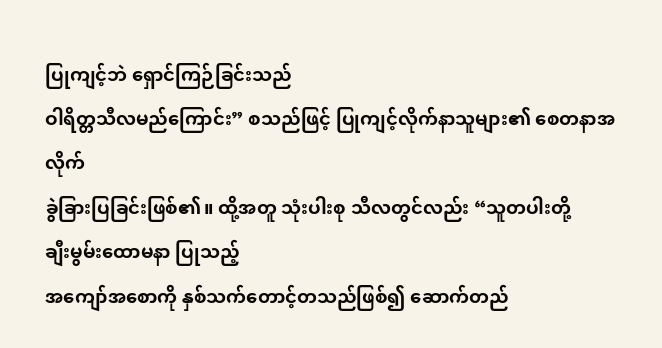ပြုကျင့်ဘဲ ရှောင်ကြဉ်ခြင်းသည်
ဝါရိတ္တသီလမည်ကြောင်း” စသည်ဖြင့် ပြုကျင့်လိုက်နာသူများ၏ စေတနာအလိုက်
ခွဲခြားပြခြင်းဖြစ်၏။ ထို့အတူ သုံးပါးစု သီလတွင်လည်း “သူတပါးတို့
ချီးမွမ်းထောမနာ ပြုသည့်
အကျော်အစောကို နှစ်သက်တောင့်တသည်ဖြစ်၍ ဆောက်တည်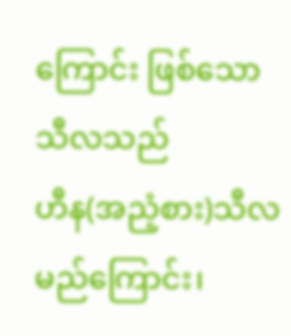ကြောင်း ဖြစ်သော သီလသည်
ဟီန(အညံ့စား)သီလ မည်ကြောင်း၊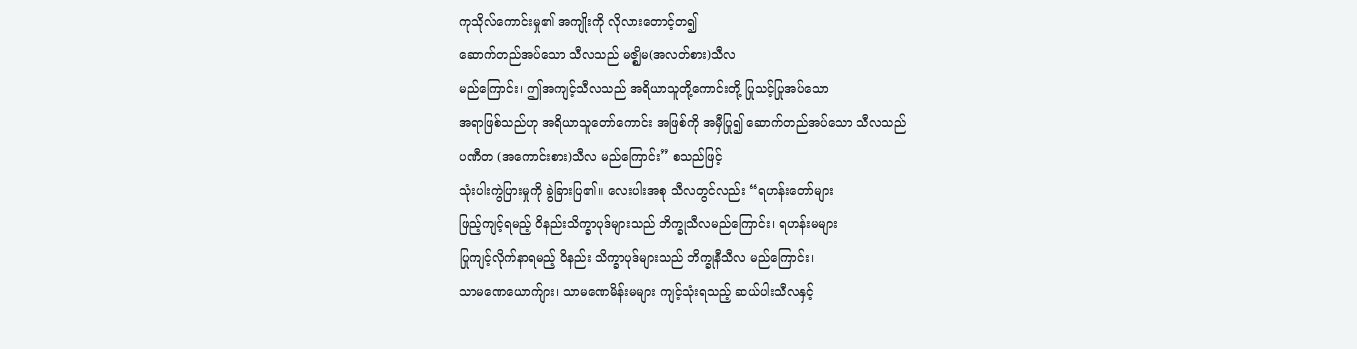ကုသိုလ်ကောင်းမှု၏ အကျိုးကို လိုလားတောင့်တ၍
ဆောက်တည်အပ်သော သီလသည် မဇ္ဈိမ(အလတ်စား)သီလ
မည်ကြောင်း၊ ဤအကျင့်သီလသည် အရိယာသူတို့ကောင်းတို့ ပြုသင့်ပြုအပ်သော
အရာဖြစ်သည်ဟု အရိယာသူတော်ကောင်း အဖြစ်ကို အမှီပြု၍ ဆောက်တည်အပ်သော သီလသည်
ပဏီတ (အကောင်းစား)သီလ မည်ကြောင်း” စသည်ဖြင့်
သုံးပါးကွဲပြားမှုကို ခွဲခြားပြ၏။ လေးပါးအစု သီလတွင်လည်း “ရဟန်းတော်များ
ဖြည့်ကျင့်ရမည့် ဝိနည်းသိက္ခာပုဒ်များသည် ဘိက္ခုသီလမည်ကြောင်း၊ ရဟန်းမများ
ပြုကျင့်လိုက်နာရမည့် ဝိနည်း သိက္ခာပုဒ်များသည် ဘိက္ခုနီသီလ မည်ကြောင်း၊
သာမဏေယောက်ျား၊ သာမဏေမိန်းမများ ကျင့်သုံးရသည့် ဆယ်ပါးသီလနှင့်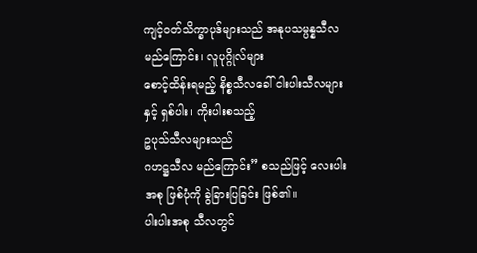ကျင့်ဝတ်သိက္ခာပုဒ်များသည် အနုပသမ္ပန္နသီလ မည်ကြောင်း၊ လူပုဂ္ဂိုလ်များ
စောင့်ထိန်းရမည့် နိစ္စသီလခေါ် ငါးပါးသီလများနှင့် ရှစ်ပါး၊ ကိုးပါးစသည့်
ဥပုသ်သီလများသည်
ဂဟဋ္ဌသီလ မည်ကြောင်း” စသည်ဖြင့် လေးပါးအစု ဖြစ်ပုံကို ခွဲခြားပြခြင်း ဖြစ်၏။
ပါးပါးအစု သီလတွင်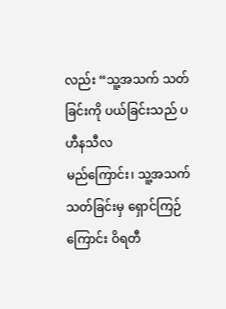လည်း “သူ့အသက် သတ်ခြင်းကို ပယ်ခြင်းသည် ပဟီနသီလ
မည်ကြောင်း၊ သူ့အသက် သတ်ခြင်းမှ ရှောင်ကြဉ်ကြောင်း ဝိရတီ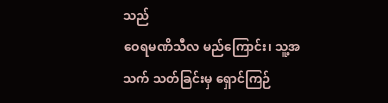သည်
ဝေရမဏိသီလ မည်ကြောင်း၊ သူ့အသက် သတ်ခြင်းမှ ရှောင်ကြဉ်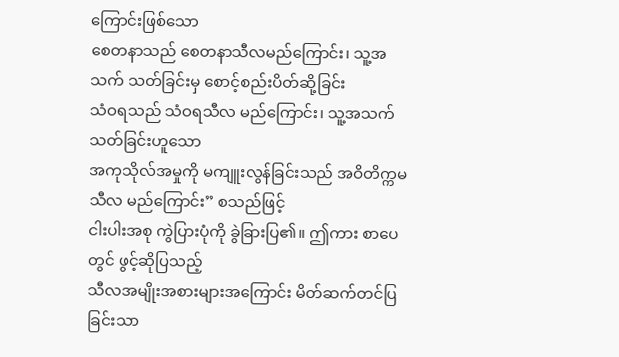ကြောင်းဖြစ်သော
စေတနာသည် စေတနာသီလမည်ကြောင်း၊ သူ့အသက် သတ်ခြင်းမှ စောင့်စည်းပိတ်ဆို့ခြင်း
သံဝရသည် သံဝရသီလ မည်ကြောင်း၊ သူ့အသက် သတ်ခြင်းဟူသော
အကုသိုလ်အမှုကို မကျူးလွန်ခြင်းသည် အဝိတိက္ကမသီလ မည်ကြောင်း” စသည်ဖြင့်
ငါးပါးအစု ကွဲပြားပုံကို ခွဲခြားပြ၏။ ဤကား စာပေတွင် ဖွင့်ဆိုပြသည့်
သီလအမျိုးအစားများအကြောင်း မိတ်ဆက်တင်ပြခြင်းသာ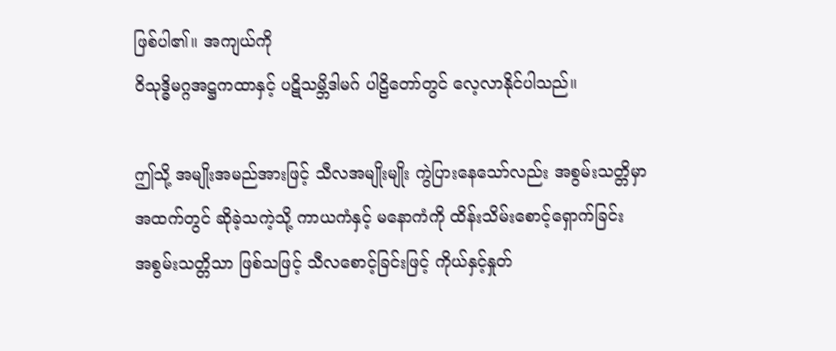ဖြစ်ပါ၏။ အကျယ်ကို
ဝိသုဒ္ဓိမဂ္ဂအဋ္ဌကထာနှင့် ပဋိသမ္ဘိဒါမဂ် ပါဠိတော်တွင် လေ့လာနိုင်ပါသည်။

ဤသို့ အမျိုးအမည်အားဖြင့် သီလအမျိုးမျိုး ကွဲပြားနေသော်လည်း အစွမ်းသတ္တိမှာ
အထက်တွင် ဆိုခဲ့သကဲ့သို့ ကာယကံနှင့် မနောကံကို ထိန်းသိမ်းစောင့်ရှောက်ခြင်း
အစွမ်းသတ္တိသာ ဖြစ်သဖြင့် သီလစောင့်ခြင်းဖြင့် ကိုယ်နှင့်နှုတ်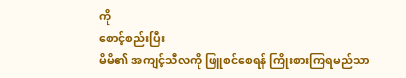ကို
စောင့်စည်းပြီး
မိမိ၏ အကျင့်သီလကို ဖြူစင်စေရန် ကြိုးစားကြရမည်သာ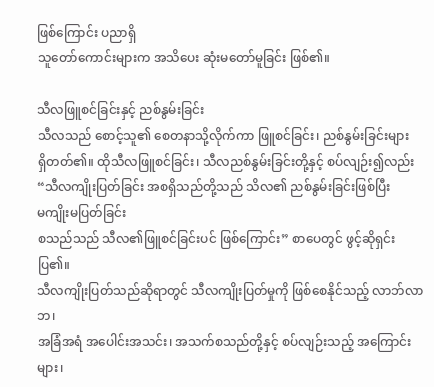ဖြစ်ကြောင်း ပညာရှိ
သူတော်ကောင်းများက အသိပေး ဆုံးမတော်မူခြင်း ဖြစ်၏။

သီလဖြူစင်ခြင်းနှင့် ညစ်နွမ်းခြင်း
သီလသည် စောင့်သူ၏ စေတနာသို့လိုက်ကာ ဖြူစင်ခြင်း၊ ညစ်နွမ်းခြင်းများ
ရှိတတ်၏။ ထိုသီလဖြူစင်ခြင်း၊ သီလညစ်နွမ်းခြင်းတို့နှင့် စပ်လျဉ်း၍လည်း
“သီလကျိုးပြတ်ခြင်း အစရှိသည်တို့သည် သိလ၏ ညစ်နွမ်းခြင်းဖြစ်ပြီး
မကျိုးမပြတ်ခြင်း
စသည်သည် သီလ၏ဖြူစင်ခြင်းပင် ဖြစ်ကြောင်း” စာပေတွင် ဖွင့်ဆိုရှင်းပြ၏။
သီလကျိုးပြတ်သည်ဆိုရာတွင် သီလကျိုးပြတ်မှုကို ဖြစ်စေနိုင်သည့် လာဘ်လာဘ၊
အခြံအရံ အပေါင်းအသင်း၊ အသက်စသည်တို့နှင့် စပ်လျဉ်းသည့် အကြောင်းများ၊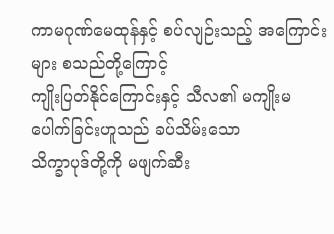ကာမဂုဏ်မေထုန်နှင့် စပ်လျဉ်းသည့် အကြောင်းများ စသည်တို့ကြောင့်
ကျိုးပြတ်နိုင်ကြောင်းနှင့် သီလ၏ မကျိုးမပေါက်ခြင်းဟူသည် ခပ်သိမ်းသော
သိက္ခာပုဒ်တို့ကို မဖျက်ဆီး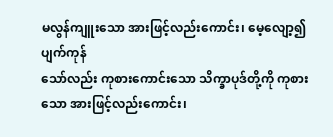မလွန်ကျူးသော အားဖြင့်လည်းကောင်း၊ မေ့လျော့၍
ပျက်ကုန်
သော်လည်း ကုစားကောင်းသော သိက္ခာပုဒ်တို့ကို ကုစားသော အားဖြင့်လည်းကောင်း၊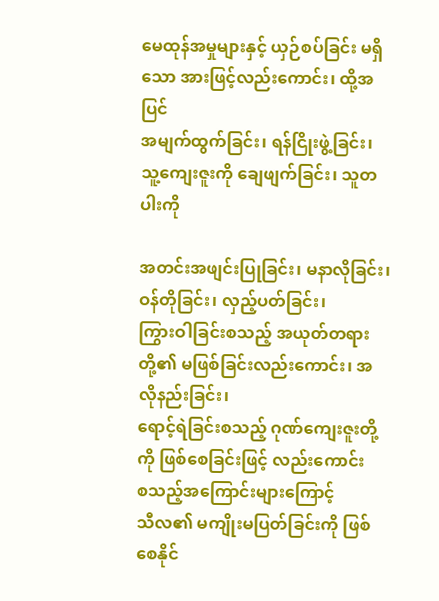မေထုန်အမှုများနှင့် ယှဉ်စပ်ခြင်း မရှိသော အားဖြင့်လည်းကောင်း၊ ထို့အပြင်
အမျက်ထွက်ခြင်း၊ ရန်ငြိုးဖွဲ့ခြင်း၊ သူ့ကျေးဇူးကို ချေဖျက်ခြင်း၊ သူတပါးကို

အတင်းအဖျင်းပြုခြင်း၊ မနာလိုခြင်း၊ ဝန်တိုခြင်း၊ လှည့်ပတ်ခြင်း၊
ကြွားဝါခြင်းစသည့် အယုတ်တရားတို့၏ မဖြစ်ခြင်းလည်းကောင်း၊ အလိုနည်းခြင်း၊
ရောင့်ရဲခြင်းစသည့် ဂုဏ်ကျေးဇူးတို့ကို ဖြစ်စေခြင်းဖြင့် လည်းကောင်း
စသည့်အကြောင်းများကြောင့်
သီလ၏ မကျိုးမပြတ်ခြင်းကို ဖြစ်စေနိုင်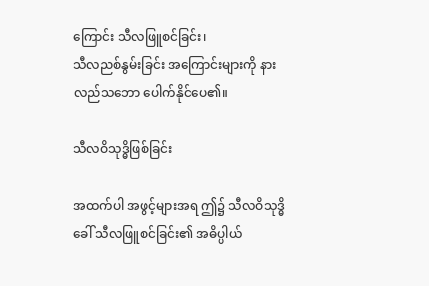ကြောင်း သီလဖြူစင်ခြင်း၊
သီလညစ်နွမ်းခြင်း အကြောင်းများကို နားလည်သဘော ပေါက်နိုင်ပေ၏။

သီလဝိသုဒ္ဓိဖြစ်ခြင်း

အထက်ပါ အဖွင့်များအရ ဤ၌ သီလဝိသုဒ္ဓိခေါ် သီလဖြူစင်ခြင်း၏ အဓိပ္ပါယ်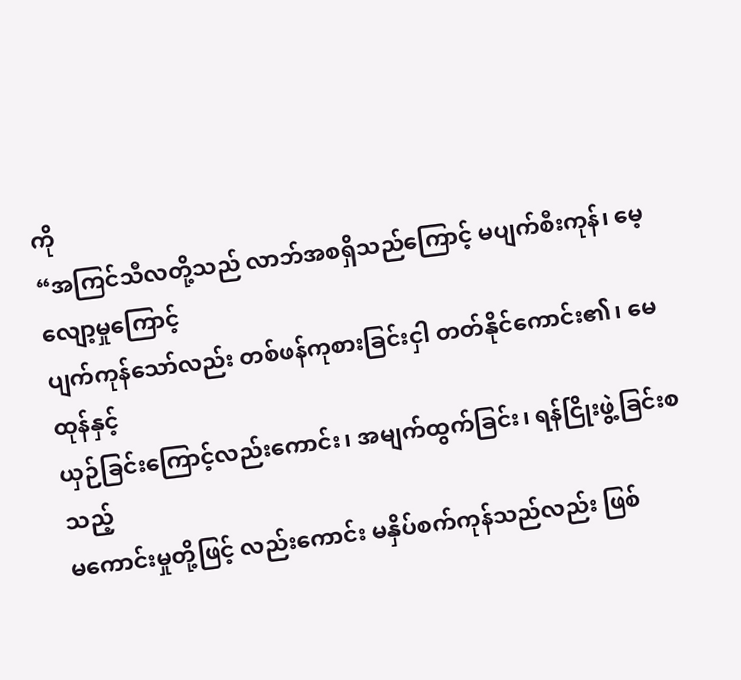ကို
“အကြင်သီလတို့သည် လာဘ်အစရှိသည်ကြောင့် မပျက်စီးကုန်၊ မေ့လျော့မှုကြောင့်
ပျက်ကုန်သော်လည်း တစ်ဖန်ကုစားခြင်းငှါ တတ်နိုင်ကောင်း၏၊ မေထုန်နှင့်
ယှဉ်ခြင်းကြောင့်လည်းကောင်း၊ အမျက်ထွက်ခြင်း၊ ရန်ငြိုးဖွဲ့ခြင်းစသည့်
မကောင်းမှုတို့ဖြင့် လည်းကောင်း မနှိပ်စက်ကုန်သည်လည်း ဖြစ်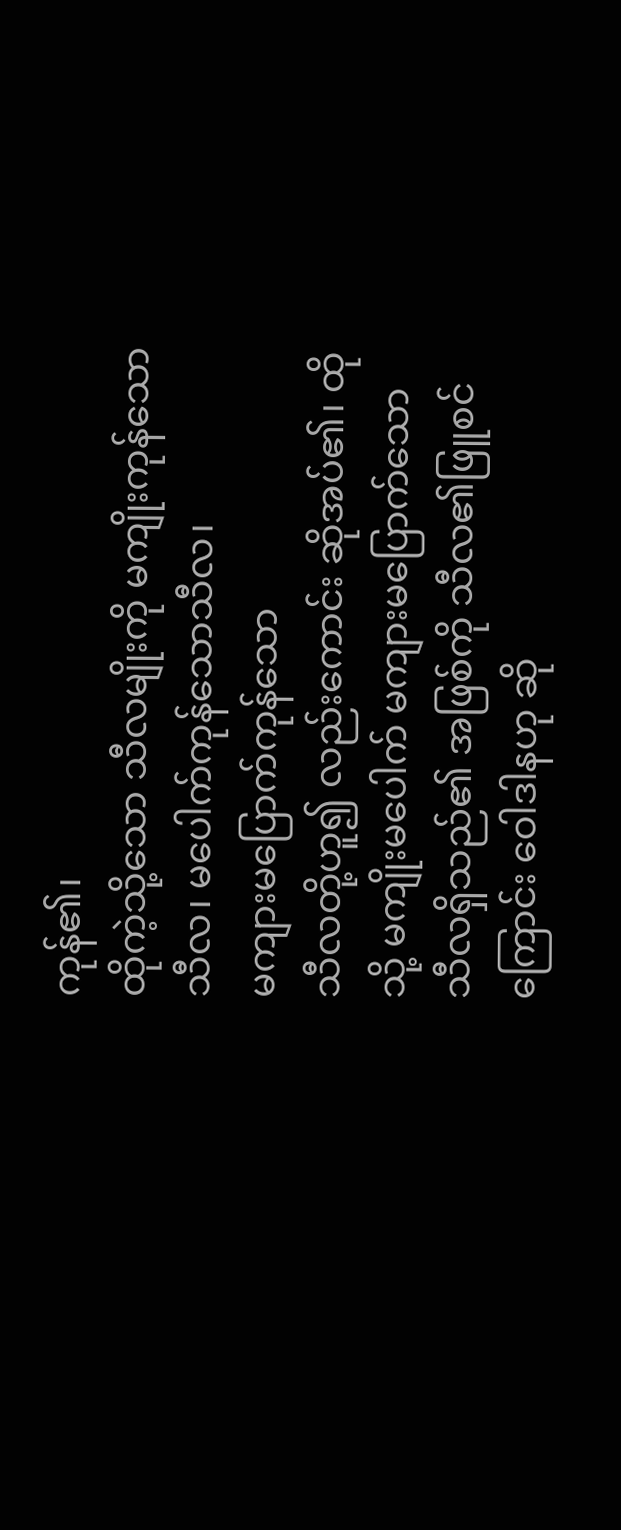ကုန်၏၊
ထိုကဲ့သို့သော သီလမျိုးကို မကျိုးကုန်သော သီလ၊ မပေါက်ကုန်သောသီလ၊
မကျားမပြောက်ကုန်သော
သီလတို့ဟူ၍ လည်းကောင်း ဆိုအပ်၏၊ ထိုသို့ မကျိုးမပေါက် မကျားမပြောက်သော
သီလရှိသည်၏ အဖြစ်ကို သီလ၏ဖြူစင်ကြောင်း ဝေါဒါနဟု ဆို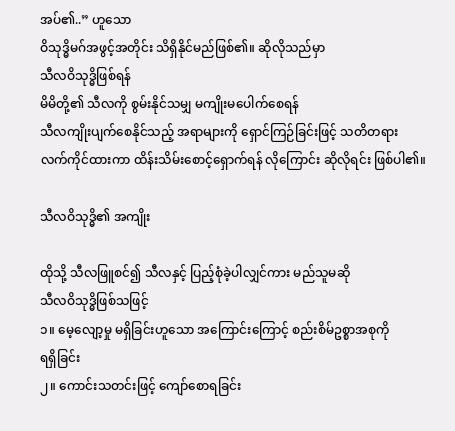အပ်၏..” ဟူသော
ဝိသုဒ္ဓိမဂ်အဖွင့်အတိုင်း သိရှိနိုင်မည်ဖြစ်၏။ ဆိုလိုသည်မှာ
သီလဝိသုဒ္ဓိဖြစ်ရန်
မိမိတို့၏ သီလကို စွမ်းနိုင်သမျှ မကျိုးမပေါက်စေရန်
သီလကျိုးပျက်စေနိုင်သည့် အရာများကို ရှောင်ကြဉ်ခြင်းဖြင့် သတိတရား
လက်ကိုင်ထားကာ ထိန်းသိမ်းစောင့်ရှောက်ရန် လိုကြောင်း ဆိုလိုရင်း ဖြစ်ပါ၏။

သီလဝိသုဒ္ဓိ၏ အကျိုး

ထိုသို့ သီလဖြူစင်၍ သီလနှင့် ပြည့်စုံခဲ့ပါလျှင်ကား မည်သူမဆို
သီလဝိသုဒ္ဓိဖြစ်သဖြင့်
၁။ မေ့လျော့မှု မရှိခြင်းဟူသော အကြောင်းကြောင့် စည်းစိမ်ဥစ္စာအစုကို
ရရှိခြင်း
၂။ ကောင်းသတင်းဖြင့် ကျော်စောရခြင်း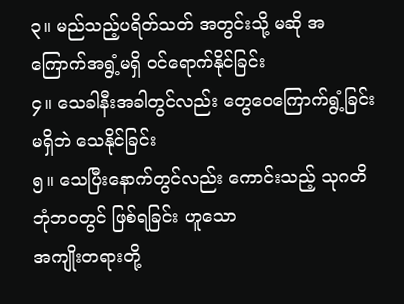၃။ မည်သည့်ပရိတ်သတ် အတွင်းသို့ မဆို အကြောက်အရွံ့မရှိ ဝင်ရောက်နိုင်ခြင်း
၄။ သေခါနီးအခါတွင်လည်း တွေဝေကြောက်ရွံ့ခြင်းမရှိဘဲ သေနိုင်ခြင်း
၅။ သေပြီးနောက်တွင်လည်း ကောင်းသည့် သုဂတိဘုံဘဝတွင် ဖြစ်ရခြင်း ဟူသော
အကျိုးတရားတို့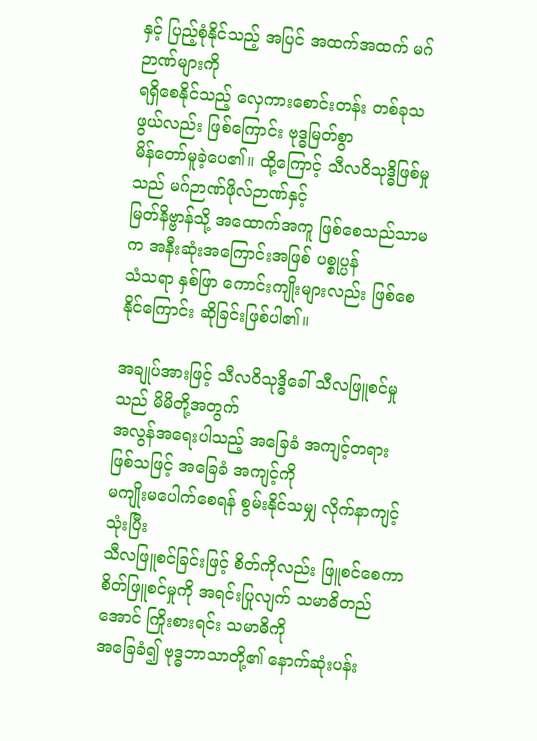နှင့် ပြည့်စုံနိုင်သည့် အပြင် အထက်အထက် မဂ်ဉာဏ်များကို
ရရှိစေနိုင်သည့် လှေကားစောင်းတန်း တစ်ခုသဖွယ်လည်း ဖြစ်ကြောင်း ဗုဒ္ဓမြတ်စွာ
မိန်တော်မူခဲ့ပေ၏။ ထို့ကြောင့် သီလဝိသုဒ္ဓိဖြစ်မှုသည် မဂ်ဉာဏ်ဖိုလ်ဉာဏ်နှင့်
မြတ်နိဗ္ဗာန်သို့ အထောက်အကူ ဖြစ်စေသည်သာမက အနီးဆုံးအကြောင်းအဖြစ် ပစ္စုပ္ပန်
သံသရာ နှစ်ဖြာ ကောင်းကျိုးများလည်း ဖြစ်စေနိုင်ကြောင်း ဆိုခြင်းဖြစ်ပါ၏။

အချုပ်အားဖြင့် သီလဝိသုဒ္ဓိခေါ် သီလဖြူစင်မှုသည် မိမိတို့အတွက်
အလွန်အရေးပါသည့် အခြေခံ အကျင့်တရား ဖြစ်သဖြင့် အခြေခံ အကျင့်ကို
မကျိုးမပေါက်စေရန် စွမ်းနိုင်သမျှ လိုက်နာကျင့်သုံးပြီး
သီလဖြူစင်ခြင်းဖြင့် စိတ်ကိုလည်း ဖြူစင်စေကာ
စိတ်ဖြူစင်မှုကို အရင်းပြုလျက် သမာဓိတည်အောင် ကြိုးစားရင်း သမာဓိကို
အခြေခံ၍ ဗုဒ္ဓဘာသာတို့၏ နောက်ဆုံးပန်း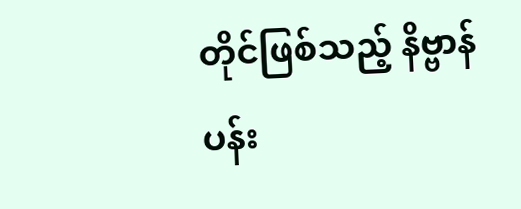တိုင်ဖြစ်သည့် နိဗ္ဗာန်ပန်း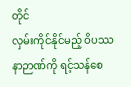တိုင်
လှမ်းကိုင်နိုင်မည့် ဝိပဿနာဉာဏ်ကို ရင့်သန်စေ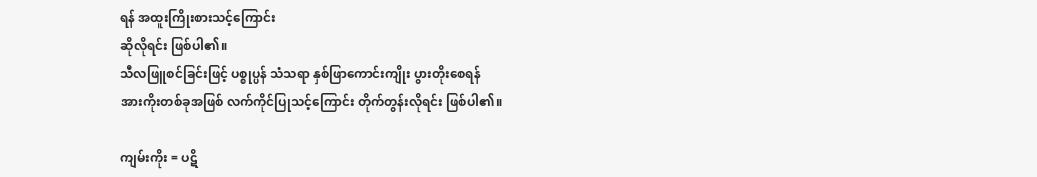ရန် အထူးကြိုးစားသင့်ကြောင်း
ဆိုလိုရင်း ဖြစ်ပါ၏။
သီလဖြူစင်ခြင်းဖြင့် ပစ္စုပ္ပန် သံသရာ နှစ်ဖြာကောင်းကျိုး ပွားတိုးစေရန်
အားကိုးတစ်ခုအဖြစ် လက်ကိုင်ပြုသင့်ကြောင်း တိုက်တွန်းလိုရင်း ဖြစ်ပါ၏။

ကျမ်းကိုး = ပဋိ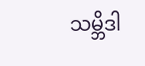သမ္ဘိဒါ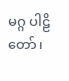မဂ္ဂ ပါဠိတော်၊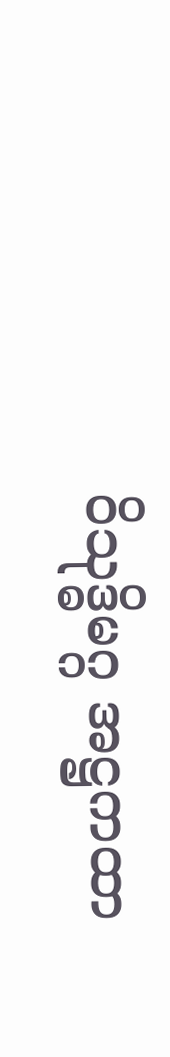ဝိသုဒ္ဓိမဂ္ဂ အဋ္ဌကထာ